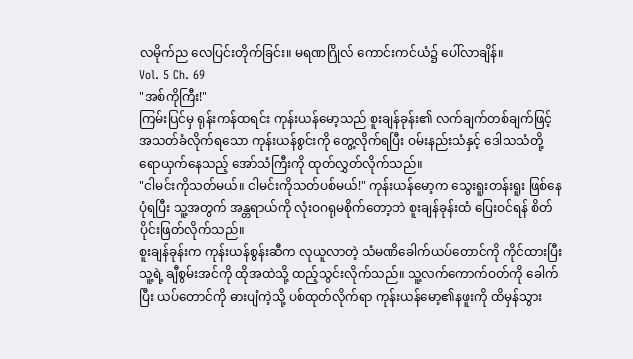လမိုက်ည လေပြင်းတိုက်ခြင်း။ မရဏဂြိုလ် ကောင်းကင်ယံ၌ ပေါ်လာချိန်။
Vol. 5 Ch. 69
"အစ်ကိုကြီး!"
ကြမ်းပြင်မှ ရုန်းကန်ထရင်း ကုန်းယန်မော့သည် စူးချန်ခုန်း၏ လက်ချက်တစ်ချက်ဖြင့် အသတ်ခံလိုက်ရသော ကုန်းယန်စွင်းကို တွေ့လိုက်ရပြီး ဝမ်းနည်းသံနှင့် ဒေါသသံတို့ ရောယှက်နေသည့် အော်သံကြီးကို ထုတ်လွှတ်လိုက်သည်။
"ငါမင်းကိုသတ်မယ်။ ငါမင်းကိုသတ်ပစ်မယ်!" ကုန်းယန်မော့က သွေးရူးတန်းရူး ဖြစ်နေပုံရပြီး သူ့အတွက် အန္တရာယ်ကို လုံးဝဂရုမစိုက်တော့ဘဲ စူးချန်ခုန်းထံ ပြေးဝင်ရန် စိတ်ပိုင်းဖြတ်လိုက်သည်။
စူးချန်ခုန်းက ကုန်းယန်စွန်းဆီက လုယူလာတဲ့ သံမဏိခေါက်ယပ်တောင်ကို ကိုင်ထားပြီး သူ့ရဲ့ ချီစွမ်းအင်ကို ထိုအထဲသို့ ထည့်သွင်းလိုက်သည်။ သူ့လက်ကောက်ဝတ်ကို ခေါက်ပြီး ယပ်တောင်ကို ဓားပျံကဲ့သို့ ပစ်ထုတ်လိုက်ရာ ကုန်းယန်မော့၏နဖူးကို ထိမှန်သွား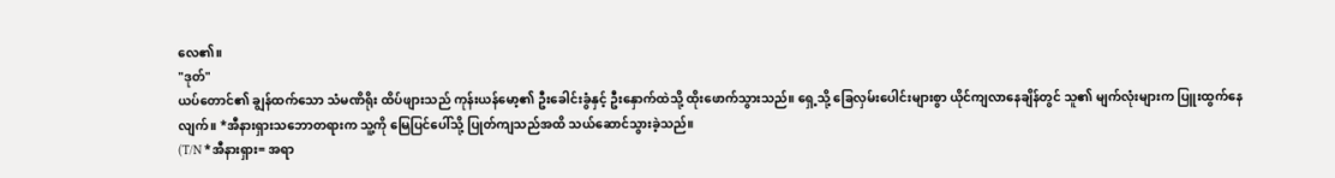လေ၏။
"ဒုတ်"
ယပ်တောင်၏ ချွန်ထက်သော သံမဏိရိုး ထိပ်ဖျားသည် ကုန်းယန်မော့၏ ဦးခေါင်းခွံနှင့် ဦးနှောက်ထဲသို့ ထိုးဖောက်သွားသည်။ ရှေ့သို့ ခြေလှမ်းပေါင်းများစွာ ယိုင်ကျလာနေချိန်တွင် သူ၏ မျက်လုံးများက ပြူးထွက်နေလျက်။ *အီနားရှားသဘောတရားက သူ့ကို မြေပြင်ပေါ်သို့ ပြုတ်ကျသည်အထိ သယ်ဆောင်သွားခဲ့သည်။
(T/N *အီနားရှား= အရာ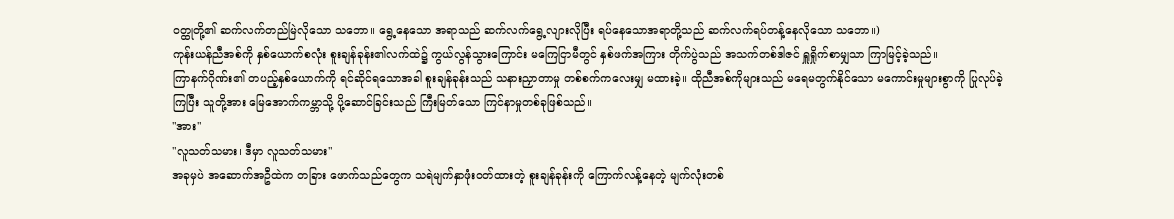ဝတ္ထုတို့၏ ဆက်လက်တည်မြဲလိုသော သဘော။ ရွေ့နေသော အရာသည် ဆက်လက်ရွေ့လျားလိုပြီး ရပ်နေသောအရာတို့သည် ဆက်လက်ရပ်တန့်နေလိုသော သဘော။)
ကုန်းယန်ညီအစ်ကို နှစ်ယောက်စလုံး စူးချန်ခုန်း၏လက်ထဲ၌ ကွယ်လွန်သွားကြောင်း မကြေငြာမီတွင် နှစ်ဖက်အကြား တိုက်ပွဲသည် အသက်တစ်ဒါဇင် ရှူရှိုက်စာမျှသာ ကြာမြင့်ခဲ့သည်။
ကြာနက်ဂိုဏ်း၏ တပည့်နှစ်ယောက်ကို ရင်ဆိုင်ရသောအခါ စူးချန်ခုန်းသည် သနားညှာတာမှု တစ်စက်ကလေးမျှ မထားခဲ့။ ထိုညီအစ်ကိုများသည် မရေမတွက်နိုင်သော မကောင်းမှုများစွာကို ပြုလုပ်ခဲ့ကြပြီး သူတို့အား မြေအောက်ကမ္ဘာသို့ ပို့ဆောင်ခြင်းသည် ကြီးမြတ်သော ကြင်နာမှုတစ်ခုဖြစ်သည်။
"အား"
"လူသတ်သမား၊ ဒီမှာ လူသတ်သမား"
အခုမှပဲ အဆောက်အဦထဲက တခြား ဖောက်သည်တွေက သရဲမျက်နှာဖုံးဝတ်ထားတဲ့ စူးချန်ခုန်းကို ကြောက်လန့်နေတဲ့ မျက်လုံးတစ်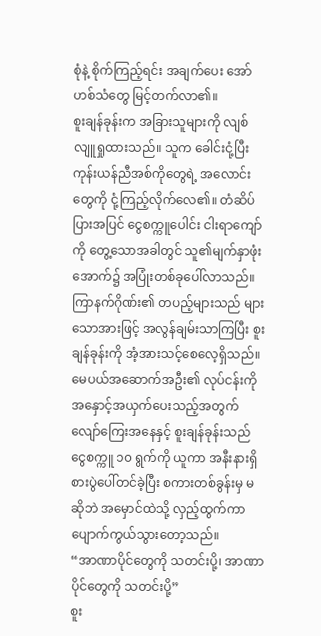စုံနဲ့ စိုက်ကြည့်ရင်း အချက်ပေး အော်ဟစ်သံတွေ မြင့်တက်လာ၏။
စူးချန်ခုန်းက အခြားသူများကို လျစ်လျူရှုထားသည်။ သူက ခေါင်းငုံ့ပြီး ကုန်းယန်ညီအစ်ကိုတွေရဲ့ အလောင်းတွေကို ငုံ့ကြည့်လိုက်လေ၏။ တံဆိပ်ပြားအပြင် ငွေစက္ကူပေါင်း ငါးရာကျော်ကို တွေ့သောအခါတွင် သူ၏မျက်နှာဖုံးအောက်၌ အပြုံးတစ်ခုပေါ်လာသည်။
ကြာနက်ဂိုဏ်း၏ တပည့်များသည် များသောအားဖြင့် အလွန်ချမ်းသာကြပြီး စူးချန်ခုန်းကို အံ့အားသင့်စေလေ့ရှိသည်။
မေပယ်အဆောက်အဦး၏ လုပ်ငန်းကို အနှောင့်အယှက်ပေးသည့်အတွက် လျော်ကြေးအနေနှင့် စူးချန်ခုန်းသည် ငွေစက္ကူ ၁၀ ရွက်ကို ယူကာ အနီးနားရှိ စားပွဲပေါ်တင်ခဲ့ပြီး စကားတစ်ခွန်းမှ မဆိုဘဲ အမှောင်ထဲသို့ လှည့်ထွက်ကာ ပျောက်ကွယ်သွားတော့သည်။
“အာဏာပိုင်တွေကို သတင်းပို့၊ အာဏာပိုင်တွေကို သတင်းပို့”
စူး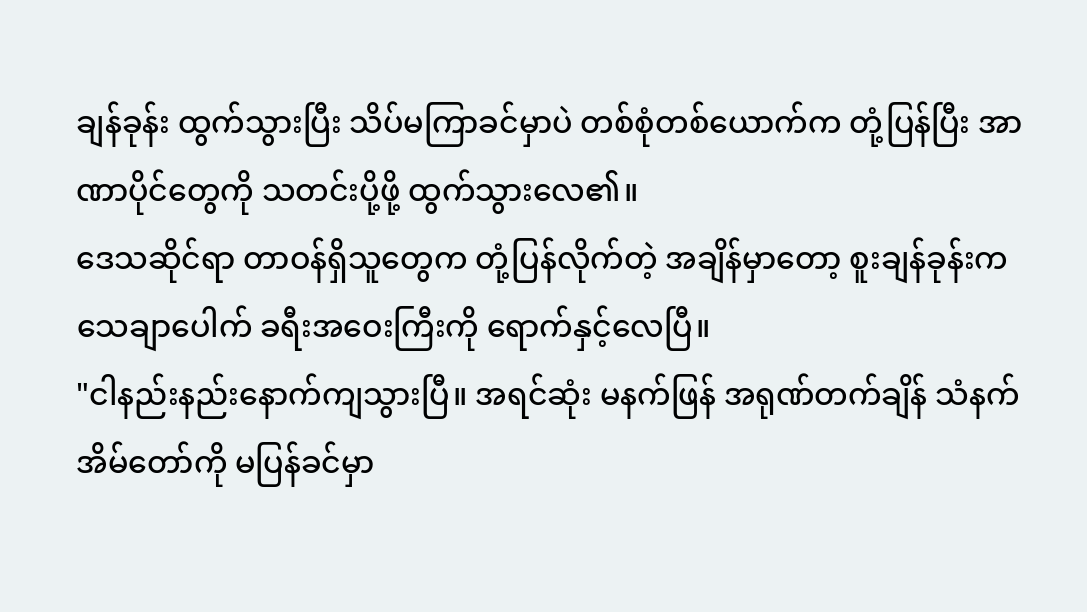ချန်ခုန်း ထွက်သွားပြီး သိပ်မကြာခင်မှာပဲ တစ်စုံတစ်ယောက်က တုံ့ပြန်ပြီး အာဏာပိုင်တွေကို သတင်းပို့ဖို့ ထွက်သွားလေ၏။
ဒေသဆိုင်ရာ တာဝန်ရှိသူတွေက တုံ့ပြန်လိုက်တဲ့ အချိန်မှာတော့ စူးချန်ခုန်းက သေချာပေါက် ခရီးအဝေးကြီးကို ရောက်နှင့်လေပြီ။
"ငါနည်းနည်းနောက်ကျသွားပြီ။ အရင်ဆုံး မနက်ဖြန် အရုဏ်တက်ချိန် သံနက်အိမ်တော်ကို မပြန်ခင်မှာ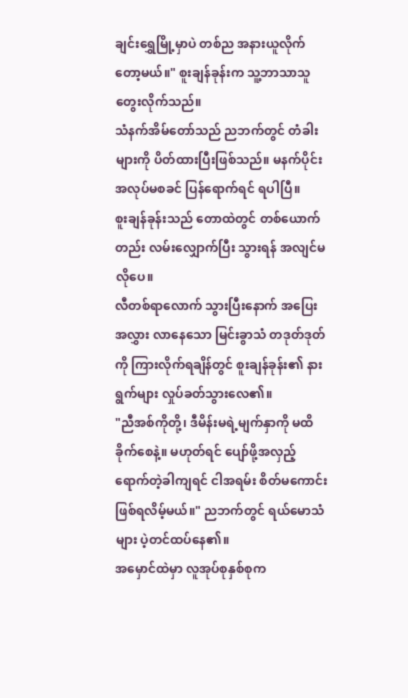ချင်းရွှေမြို့မှာပဲ တစ်ည အနားယူလိုက်တော့မယ်။" စူးချန်ခုန်းက သူ့ဘာသာသူ တွေးလိုက်သည်။
သံနက်အိမ်တော်သည် ညဘက်တွင် တံခါးများကို ပိတ်ထားပြီးဖြစ်သည်။ မနက်ပိုင်း အလုပ်မစခင် ပြန်ရောက်ရင် ရပါပြီ။
စူးချန်ခုန်းသည် တောထဲတွင် တစ်ယောက်တည်း လမ်းလျှောက်ပြီး သွားရန် အလျင်မလိုပေ။
လီတစ်ရာလောက် သွားပြီးနောက် အပြေးအလွှား လာနေသော မြင်းခွာသံ တဒုတ်ဒုတ်ကို ကြားလိုက်ရချိန်တွင် စူးချန်ခုန်း၏ နားရွက်များ လှုပ်ခတ်သွားလေ၏။
"ညီအစ်ကိုတို့၊ ဒီမိန်းမရဲ့မျက်နှာကို မထိခိုက်စေနဲ့။ မဟုတ်ရင် ပျော်ဖို့အလှည့်ရောက်တဲ့ခါကျရင် ငါအရမ်း စိတ်မကောင်းဖြစ်ရလိမ့်မယ်။" ညဘက်တွင် ရယ်မောသံများ ပဲ့တင်ထပ်နေ၏။
အမှောင်ထဲမှာ လူအုပ်စုနှစ်စုက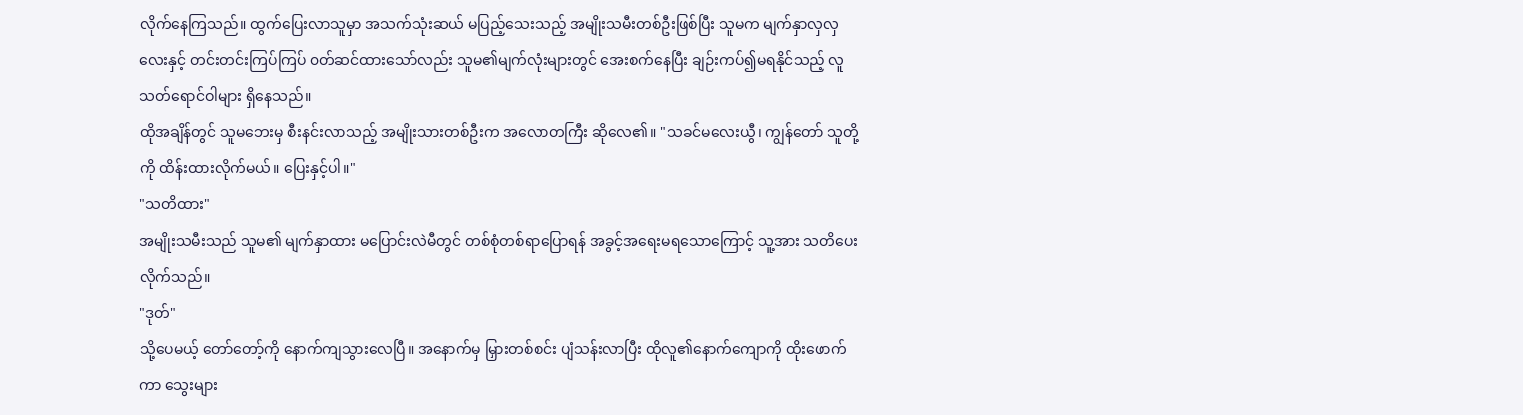လိုက်နေကြသည်။ ထွက်ပြေးလာသူမှာ အသက်သုံးဆယ် မပြည့်သေးသည့် အမျိုးသမီးတစ်ဦးဖြစ်ပြီး သူမက မျက်နှာလှလှလေးနှင့် တင်းတင်းကြပ်ကြပ် ၀တ်ဆင်ထားသော်လည်း သူမ၏မျက်လုံးများတွင် အေးစက်နေပြီး ချဉ်းကပ်၍မရနိုင်သည့် လူသတ်ရောင်ဝါများ ရှိနေသည်။
ထိုအချိန်တွင် သူမဘေးမှ စီးနင်းလာသည့် အမျိုးသားတစ်ဦးက အလောတကြီး ဆိုလေ၏။ "သခင်မလေးယွီ၊ ကျွန်တော် သူတို့ကို ထိန်းထားလိုက်မယ်။ ပြေးနှင့်ပါ။"
"သတိထား"
အမျိုးသမီးသည် သူမ၏ မျက်နှာထား မပြောင်းလဲမီတွင် တစ်စုံတစ်ရာပြောရန် အခွင့်အရေးမရသောကြောင့် သူ့အား သတိပေးလိုက်သည်။
"ဒုတ်"
သို့ပေမယ့် တော်တော့်ကို နောက်ကျသွားလေပြီ။ အနောက်မှ မြှားတစ်စင်း ပျံသန်းလာပြီး ထိုလူ၏နောက်ကျောကို ထိုးဖောက်ကာ သွေးများ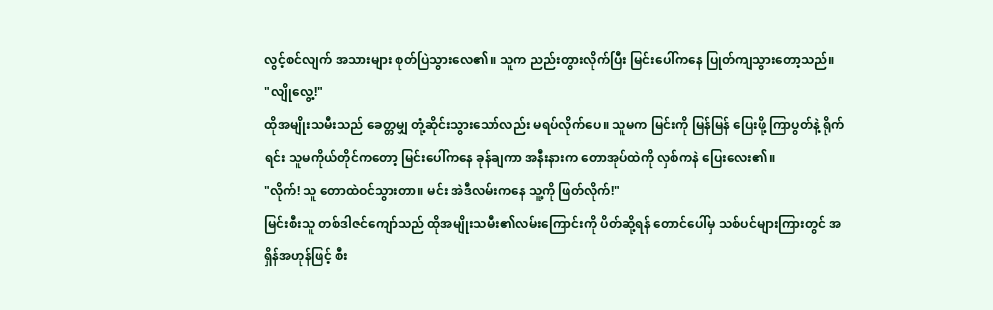လွင့်စင်လျက် အသားများ စုတ်ပြဲသွားလေ၏။ သူက ညည်းတွားလိုက်ပြီး မြင်းပေါ်ကနေ ပြုတ်ကျသွားတော့သည်။
"လျိုလွေ့!"
ထိုအမျိုးသမီးသည် ခေတ္တမျှ တုံ့ဆိုင်းသွားသော်လည်း မရပ်လိုက်ပေ။ သူမက မြင်းကို မြန်မြန် ပြေးဖို့ ကြာပွတ်နဲ့ ရိုက်ရင်း သူမကိုယ်တိုင်ကတော့ မြင်းပေါ်ကနေ ခုန်ချကာ အနီးနားက တောအုပ်ထဲကို လှစ်ကနဲ ပြေးလေး၏။
"လိုက်! သူ တောထဲဝင်သွားတာ။ မင်း အဲဒီလမ်းကနေ သူ့ကို ဖြတ်လိုက်!"
မြင်းစီးသူ တစ်ဒါဇင်ကျော်သည် ထိုအမျိုးသမီး၏လမ်းကြောင်းကို ပိတ်ဆို့ရန် တောင်ပေါ်မှ သစ်ပင်များကြားတွင် အရှိန်အဟုန်ဖြင့် စီး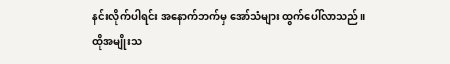နင်းလိုက်ပါရင်း အနောက်ဘက်မှ အော်သံများ ထွက်ပေါ်လာသည်။
ထိုအမျိုးသ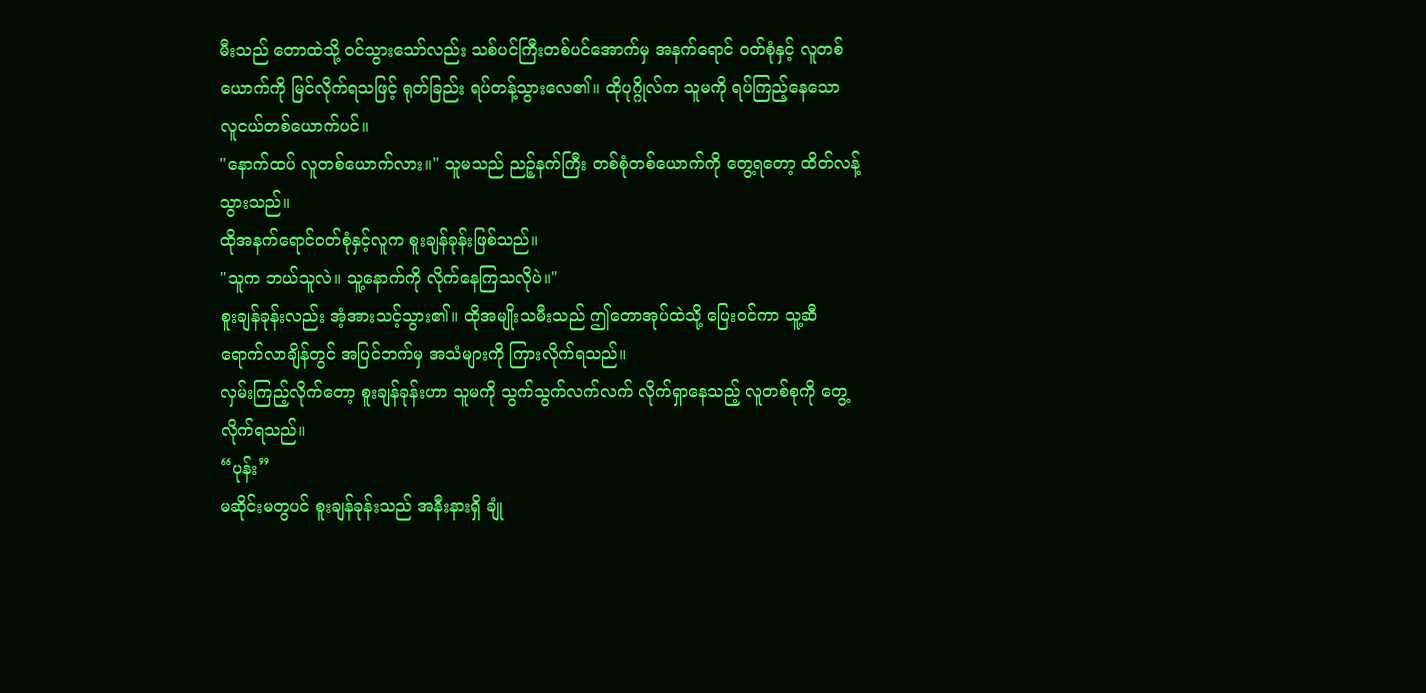မီးသည် တောထဲသို့ ဝင်သွားသော်လည်း သစ်ပင်ကြီးတစ်ပင်အောက်မှ အနက်ရောင် ဝတ်စုံနှင့် လူတစ်ယောက်ကို မြင်လိုက်ရသဖြင့် ရုတ်ခြည်း ရပ်တန့်သွားလေ၏။ ထိုပုဂ္ဂိုလ်က သူမကို ရပ်ကြည့်နေသော လူငယ်တစ်ယောက်ပင်။
"နောက်ထပ် လူတစ်ယောက်လား။" သူမသည် ညဉ့်နက်ကြီး တစ်စုံတစ်ယောက်ကို တွေ့ရတော့ ထိတ်လန့်သွားသည်။
ထိုအနက်ရောင်ဝတ်စုံနှင့်လူက စူးချန်ခုန်းဖြစ်သည်။
"သူက ဘယ်သူလဲ။ သူ့နောက်ကို လိုက်နေကြသလိုပဲ။"
စူးချန်ခုန်းလည်း အံ့အားသင့်သွား၏။ ထိုအမျိုးသမီးသည် ဤတောအုပ်ထဲသို့ ပြေးဝင်ကာ သူ့ဆီ ရောက်လာချိန်တွင် အပြင်ဘက်မှ အသံများကို ကြားလိုက်ရသည်။
လှမ်းကြည့်လိုက်တော့ စူးချန်ခုန်းဟာ သူမကို သွက်သွက်လက်လက် လိုက်ရှာနေသည့် လူတစ်စုကို တွေ့လိုက်ရသည်။
“ပုန်း”
မဆိုင်းမတွပင် စူးချန်ခုန်းသည် အနီးနားရှိ ချုံ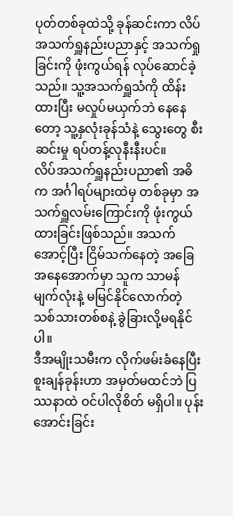ပုတ်တစ်ခုထဲသို့ ခုန်ဆင်းကာ လိပ်အသက်ရှူနည်းပညာနှင့် အသက်ရှုခြင်းကို ဖုံးကွယ်ရန် လုပ်ဆောင်ခဲ့သည်။ သူ့အသက်ရှူသံကို ထိန်းထားပြီး မလှုပ်မယှက်ဘဲ နေနေတော့ သူ့နှလုံးခုန်သံနဲ့ သွေးတွေ စီးဆင်းမှု ရပ်တန့်လုနီးနီးပင်။
လိပ်အသက်ရှူနည်းပညာ၏ အဓိက အင်္ဂါရပ်များထဲမှ တစ်ခုမှာ အသက်ရှူလမ်းကြောင်းကို ဖုံးကွယ်ထားခြင်းဖြစ်သည်။ အသက်အောင့်ပြီး ငြိမ်သက်နေတဲ့ အခြေအနေအောက်မှာ သူက သာမန်မျက်လုံးနဲ့ မမြင်နိုင်လောက်တဲ့ သစ်သားတစ်စနဲ့ ခွဲခြားလို့မရနိုင်ပါ။
ဒီအမျိုးသမီးက လိုက်ဖမ်းခံနေပြီး စူးချန်ခုန်းဟာ အမှတ်မထင်ဘဲ ပြဿနာထဲ ဝင်ပါလိုစိတ် မရှိပါ။ ပုန်းအောင်းခြင်း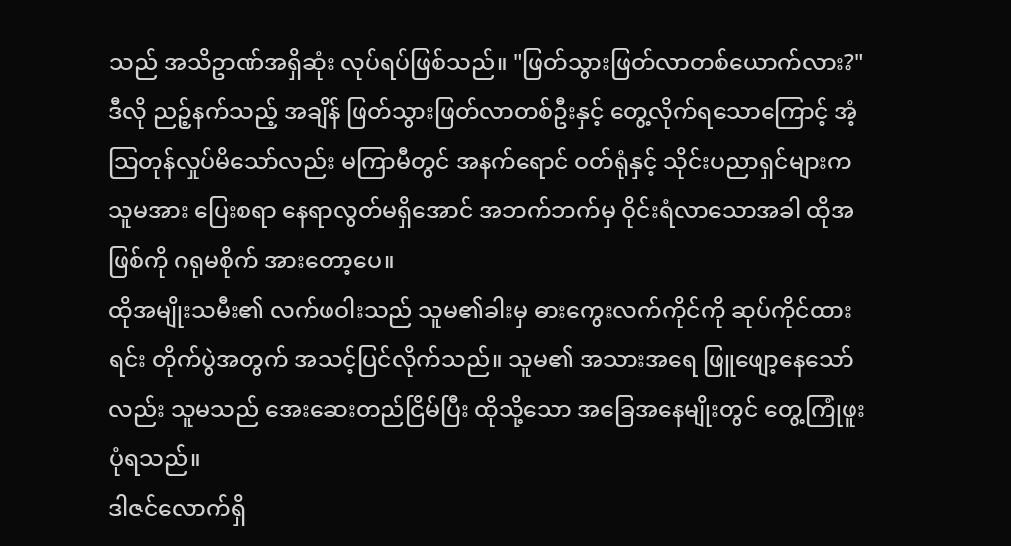သည် အသိဥာဏ်အရှိဆုံး လုပ်ရပ်ဖြစ်သည်။ "ဖြတ်သွားဖြတ်လာတစ်ယောက်လား?" ဒီလို ညဉ့်နက်သည့် အချိန် ဖြတ်သွားဖြတ်လာတစ်ဦးနှင့် တွေ့လိုက်ရသောကြောင့် အံ့သြတုန်လှုပ်မိသော်လည်း မကြာမီတွင် အနက်ရောင် ဝတ်ရုံနှင့် သိုင်းပညာရှင်များက သူမအား ပြေးစရာ နေရာလွတ်မရှိအောင် အဘက်ဘက်မှ ဝိုင်းရံလာသောအခါ ထိုအဖြစ်ကို ဂရုမစိုက် အားတော့ပေ။
ထိုအမျိုးသမီး၏ လက်ဖဝါးသည် သူမ၏ခါးမှ ဓားကွေးလက်ကိုင်ကို ဆုပ်ကိုင်ထားရင်း တိုက်ပွဲအတွက် အသင့်ပြင်လိုက်သည်။ သူမ၏ အသားအရေ ဖြူဖျော့နေသော်လည်း သူမသည် အေးဆေးတည်ငြိမ်ပြီး ထိုသို့သော အခြေအနေမျိုးတွင် တွေ့ကြုံဖူးပုံရသည်။
ဒါဇင်လောက်ရှိ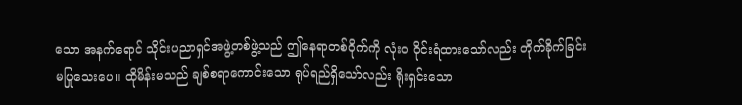သော အနက်ရောင် သိုင်းပညာရှင်အဖွဲ့တစ်ဖွဲ့သည် ဤနေရာတစ်ဝိုက်ကို လုံး၀ ဝိုင်းရံထားသော်လည်း တိုက်ခိုက်ခြင်း မပြုသေးပေ။ ထိုမိန်းမသည် ချစ်စရာကောင်းသော ရုပ်ရည်ရှိသော်လည်း ရိုးရှင်းသော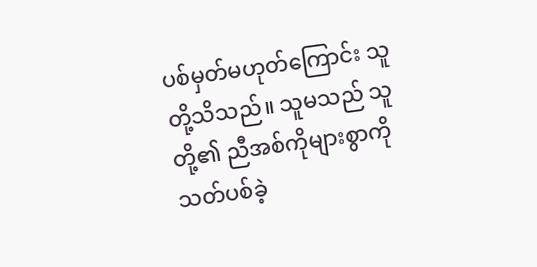ပစ်မှတ်မဟုတ်ကြောင်း သူတို့သိသည်။ သူမသည် သူတို့၏ ညီအစ်ကိုများစွာကို သတ်ပစ်ခဲ့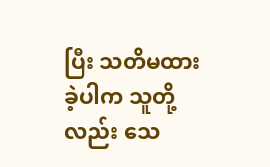ပြီး သတိမထားခဲ့ပါက သူတို့လည်း သေ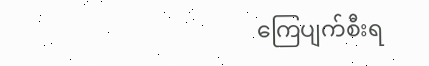ကြေပျက်စီးရ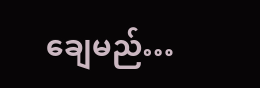ချေမည်…